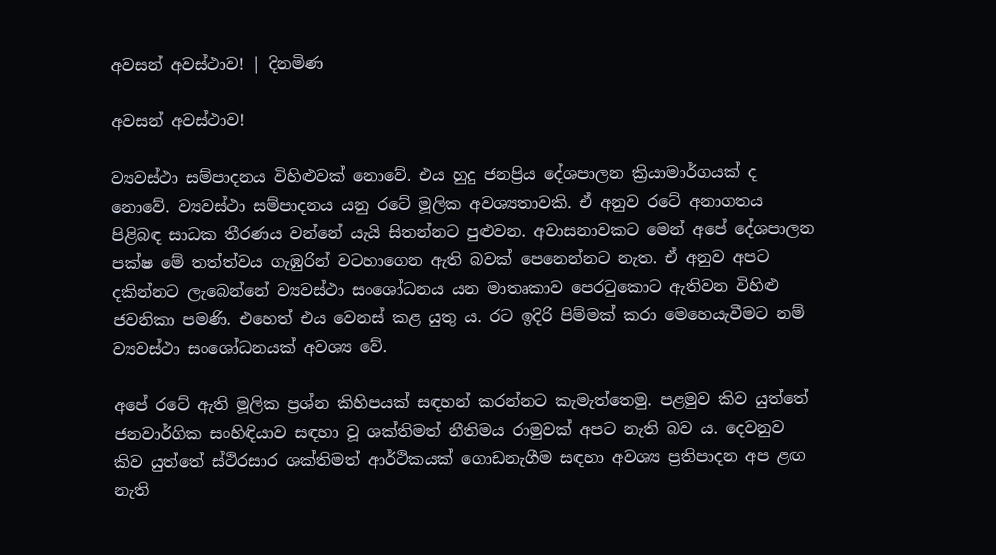අවසන් අවස්ථාව! | දිනමිණ

අවසන් අවස්ථාව!

ව්‍යවස්ථා සම්පාදනය විහිළුවක් නොවේ. එය හුදු ජනප්‍රිය දේශපාලන ක්‍රියාමාර්ගයක් ද නොවේ. ව්‍යවස්ථා සම්පාදනය යනු රටේ මූලික අවශ්‍යතාවකි. ඒ අනුව රටේ අනාගතය පිළිබඳ සාධක තීරණය වන්නේ යැයි සිතන්නට පුළුවන. අවාසනාවකට මෙන් අපේ දේශපාලන පක්ෂ මේ තත්ත්වය ගැඹුරින් වටහාගෙන ඇති බවක් පෙනෙන්නට නැත. ඒ අනුව අපට දකින්නට ලැබෙන්නේ ව්‍යවස්ථා සංශෝධනය යන මාතෘකාව පෙරටුකොට ඇතිවන විහිළු ජවනිකා පමණි. එහෙත් එය වෙනස් කළ යුතු ය. රට ඉදිරි පිම්මක් කරා මෙහෙයැවීමට නම් ව්‍යවස්ථා සංශෝධනයක් අවශ්‍ය වේ.

අපේ රටේ ඇති මූලික ප්‍රශ්න කිහිපයක් සඳහන් කරන්නට කැමැත්තෙමු. පළමුව කිව යුත්තේ ජනවාර්ගික සංහිඳියාව සඳහා වූ ශක්තිමත් නීතිමය රාමුවක් අපට නැති බව ය. දෙවනුව කිව යුත්තේ ස්ථිරසාර ශක්තිමත් ආර්ථිකයක් ගොඩනැගීම සඳහා අවශ්‍ය ප්‍රතිපාදන අප ළඟ නැති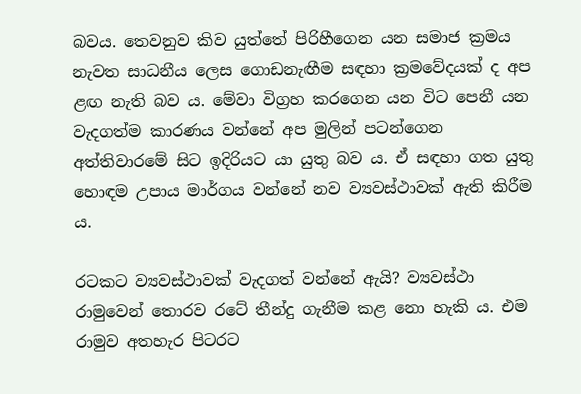බවය. තෙවනුව කිව යුත්තේ පිරිහීගෙන යන සමාජ ක්‍රමය නැවත සාධනීය ලෙස ගොඩනැඟීම සඳහා ක්‍රමවේදයක් ද අප ළඟ නැති බව ය. මේවා විග්‍රහ කරගෙන යන විට පෙනී යන වැදගත්ම කාරණය වන්නේ අප මුලින් පටන්ගෙන අත්තිවාරමේ සිට ඉදිරියට යා යුතු බව ය. ඒ සඳහා ගත යුතු හොඳම උපාය මාර්ගය වන්නේ නව ව්‍යවස්ථාවක් ඇති කිරීම ය.

රටකට ව්‍යවස්ථාවක් වැදගත් වන්නේ ඇයි? ව්‍යවස්ථා රාමුවෙන් තොරව රටේ තීන්දු ගැනීම කළ නො හැකි ය. එම රාමුව අතහැර පිටරට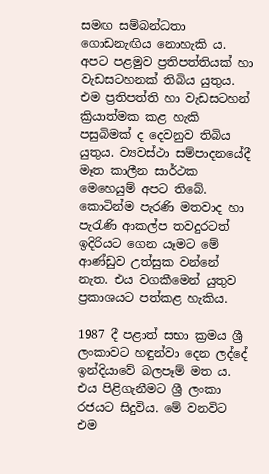සමඟ සම්බන්ධතා ගොඩනැඟිය නොහැකි ය. අපට පළමුව ප්‍රතිපත්තියක් හා වැඩසටහනක් තිබිය යුතුය. එම ප්‍රතිපත්ති හා වැඩසටහන් ක්‍රියාත්මක කළ හැකි පසුබිමක් ද දෙවනුව තිබිය යුතුය. ව්‍යවස්ථා සම්පාදනයේදී මෑත කාලීන සාර්ථක මෙහෙයුම් අපට තිබේ. කොටින්ම පැරණි මතවාද හා පැරැණි ආකල්ප තවදුරටත් ඉදිරියට ගෙන යෑමට මේ ආණ්ඩුව උත්සුක වන්නේ නැත. එය වගකීමෙන් යුතුව ප්‍රකාශයට පත්කළ හැකිය.

1987 දී පළාත් සභා ක්‍රමය ශ්‍රී ලංකාවට හඳුන්වා දෙන ලද්දේ ඉන්දියාවේ බලපෑම් මත ය. එය පිළිගැනීමට ශ්‍රී ලංකා රජයට සිදුවිය. මේ වනවිට එම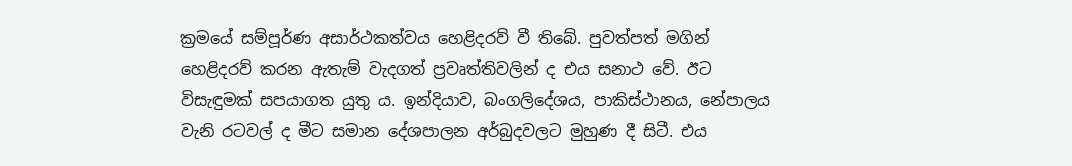ක්‍රමයේ සම්පූර්ණ අසාර්ථකත්වය හෙළිදරව් වී තිබේ. පුවත්පත් මගින් හෙළිදරව් කරන ඇතැම් වැදගත් ප්‍රවෘත්තිවලින් ද එය සනාථ වේ. ඊට විසැඳුමක් සපයාගත යුතු ය. ඉන්දියාව, බංගලිදේශය, පාකිස්ථානය, නේපාලය වැනි රටවල් ද මීට සමාන දේශපාලන අර්බුදවලට මුහුණ දී සිටී. එය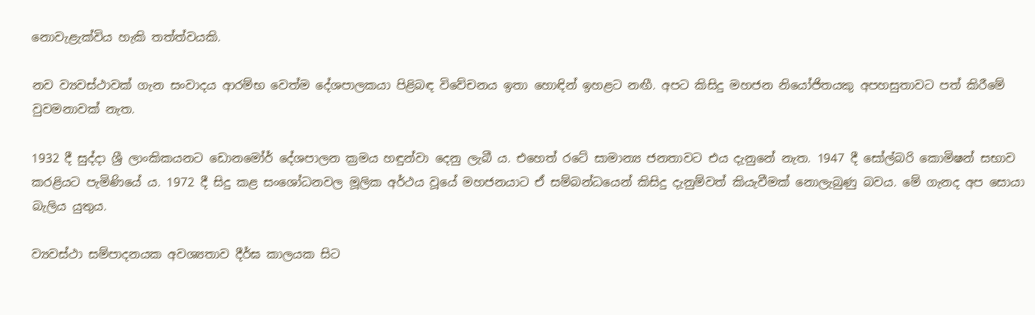නොවැළැක්විය හැකි තත්ත්වයකි.

නව ව්‍යවස්ථාවක් ගැන සංවාදය ආරම්භ වෙත්ම දේශපාලකයා පිළිබඳ විවේචනය ඉතා හොඳින් ඉහළට නඟී. අපට කිසිදු මහජන නියෝජිතයකු අපහසුතාවට පත් කිරීමේ වුවමනාවක් නැත.

1932 දී සුද්දා ශ්‍රී ලාංකිකයනට ඩොනමෝර් දේශපාලන ක්‍රමය හඳුන්වා දෙනු ලැබී ය. එහෙත් රටේ සාමාන්‍ය ජනතාවට එය දැනුනේ නැත. 1947 දී සෝල්බරි කොමිෂන් සභාව කරළියට පැමිණියේ ය. 1972 දී සිදු කළ සංශෝධනවල මූලික අර්ථය වූයේ මහජනයාට ඒ සම්බන්ධයෙන් කිසිදු දැනුම්වත් කියැවීමක් නොලැබුණු බවය. මේ ගැනද අප සොයා බැලිය යුතුය.

ව්‍යවස්ථා සම්පාදනයක අවශ්‍යතාව දීර්ඝ කාලයක සිට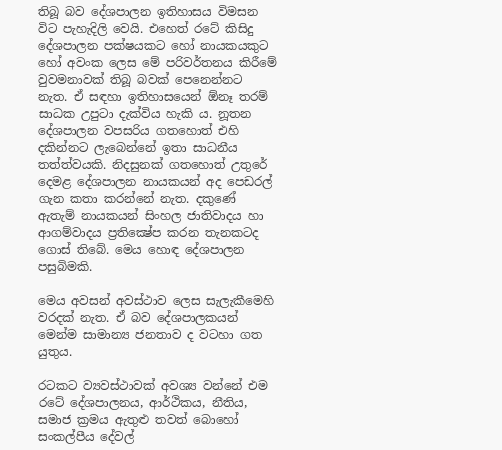තිබූ බව දේශපාලන ඉතිහාසය විමසන විට පැහැදිලි වෙයි. එහෙත් රටේ කිසිදු දේශපාලන පක්ෂයකට හෝ නායකයකුට හෝ අවංක ලෙස මේ පරිවර්තනය කිරීමේ වුවමනාවක් තිබූ බවක් පෙනෙන්නට නැත. ඒ සඳහා ඉතිහාසයෙන් ඕනෑ තරම් සාධක උපුටා දැක්විය හැකි ය. නූතන දේශපාලන වපසරිය ගතහොත් එහි දකින්නට ලැබෙන්නේ ඉතා සාධනීය තත්ත්වයකි. නිදසුනක් ගතහොත් උතුරේ දෙමළ දේශපාලන නායකයන් අද පෙඩරල් ගැන කතා කරන්නේ නැත. දකුණේ ඇතැම් නායකයන් සිංහල ජාතිවාදය හා ආගම්වාදය ප්‍රතික්‍ෂේප කරන තැනකටද ගොස් තිබේ. මෙය හොඳ දේශපාලන පසුබිමකි.

මෙය අවසන් අවස්ථාව ලෙස සැලැකීමෙහි වරදක් නැත. ඒ බව දේශපාලකයන් මෙන්ම සාමාන්‍ය ජනතාව ද වටහා ගත යුතුය.

රටකට ව්‍යවස්ථාවක් අවශ්‍ය වන්නේ එම රටේ දේශපාලනය, ආර්ථිකය, නීතිය, සමාජ ක්‍රමය ඇතුළු තවත් බොහෝ සංකල්පීය දේවල්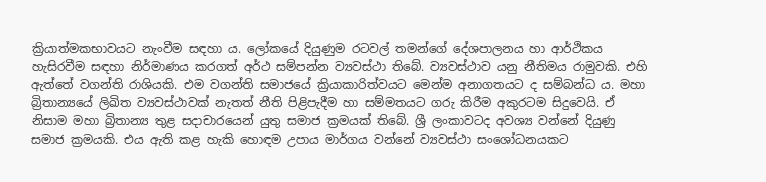ක්‍රියාත්මකභාවයට නැංවීම සඳහා ය. ලෝකයේ දියුණුම රටවල් තමන්ගේ දේශපාලනය හා ආර්ථිකය හැසිරවීම සඳහා නිර්මාණය කරගත් අර්ථ සම්පන්න ව්‍යවස්ථා තිබේ. ව්‍යවස්ථාව යනු නීතිමය රාමුවකි. එහි ඇත්තේ වගන්ති රාශියකි. එම වගන්ති සමාජයේ ක්‍රියාකාරිත්වයට මෙන්ම අනාගතයට ද සම්බන්ධ ය. මහා බ්‍රිතාන්‍යයේ ලිඛිත ව්‍යවස්ථාවක් නැතත් නීති පිළිපැදීම හා සම්මතයට ගරු කිරීම අකුරටම සිදුවෙයි. ඒ නිසාම මහා බ්‍රිතාන්‍ය තුළ සදාචාරයෙන් යුතු සමාජ ක්‍රමයක් තිබේ. ශ්‍රී ලංකාවටද අවශ්‍ය වන්නේ දියුණු සමාජ ක්‍රමයකි. එය ඇති කළ හැකි හොඳම උපාය මාර්ගය වන්නේ ව්‍යවස්ථා සංශෝධනයකට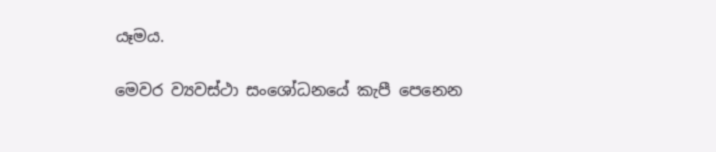යෑමය.

මෙවර ව්‍යවස්ථා සංශෝධනයේ කැපී පෙනෙන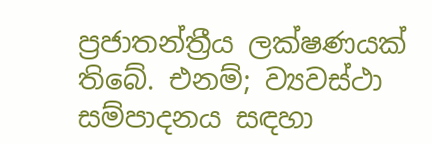ප්‍රජාතන්ත්‍රීය ලක්ෂණයක් තිබේ. එනම්; ව්‍යවස්ථා සම්පාදනය සඳහා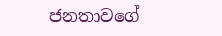ජනතාවගේ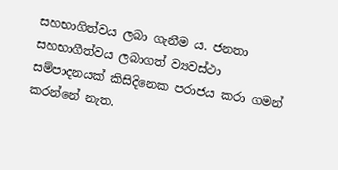සහභාගිත්වය ලබා ගැනීම ය. ජනතා සහභාගීත්වය ලබාගත් ව්‍යවස්ථා සම්පාදනයක් කිසිදිනෙක පරාජය කරා ගමන් කරන්නේ නැත.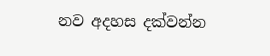නව අදහස දක්වන්න